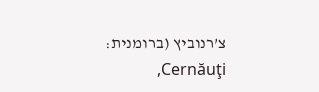צ’רנוביץ (ברומנית: Cernăuţi,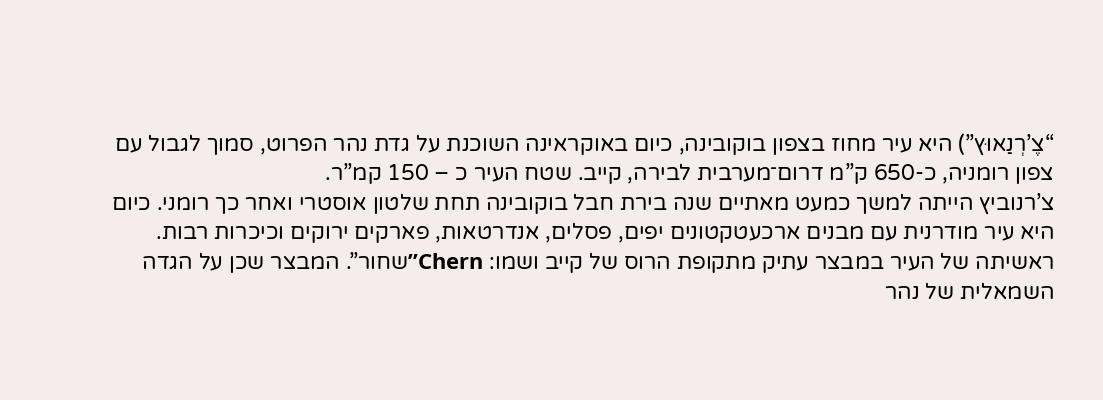“צֶ’רְנַאוּץ”) היא עיר מחוז בצפון בוקובינה, כיום באוקראינה השוכנת על גדת נהר הפרוט, סמוך לגבול עם צפון רומניה, כ-650 ק”מ דרום־מערבית לבירה, קייב. שטח העיר כ – 150 קמ”ר.
צ’רנוביץ הייתה למשך כמעט מאתיים שנה בירת חבל בוקובינה תחת שלטון אוסטרי ואחר כך רומני. כיום היא עיר מודרנית עם מבנים ארכעטקטונים יפים, פסלים, אנדרטאות, פארקים ירוקים וכיכרות רבות.
ראשיתה של העיר במבצר עתיק מתקופת הרוס של קייב ושמו: Chern”שחור”. המבצר שכן על הגדה השמאלית של נהר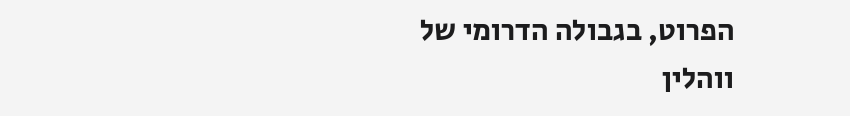הפרוט, בגבולה הדרומי של ווהלין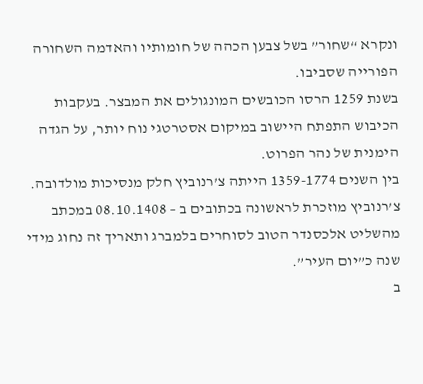ונקרא “שחור” בשל צבען הכהה של חומותיו והאדמה השחורה הפורייה שסביבו.
בשנת 1259 הרסו הכובשים המונגולים את המבצר. בעקבות הכיבוש התפתח היישוב במיקום אסטרטגי נוח יותר, על הגדה הימנית של נהר הפרוט.
בין השנים 1359-1774 הייתה צ’רנוביץ חלק מנסיכות מולדובה.
צ’רנוביץ מוזכרת לראשונה בכתובים ב – 08.10.1408 במכתב מהשליט אלכסנדר הטוב לסוחרים בלמברג ותאריך זה נחוג מידי שנה כ”יום העיר”.
ב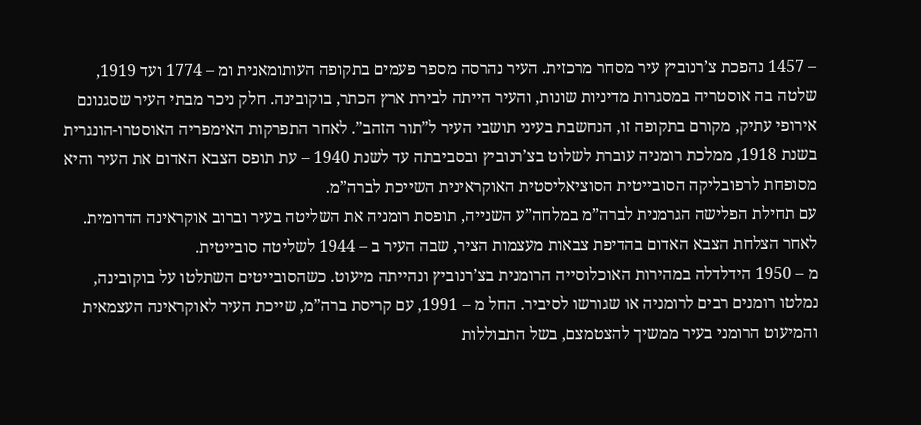– 1457 נהפכת צ’רנוביץ עיר מסחר מרכזית. העיר נהרסה מספר פעמים בתקופה העותומאנית ומ – 1774 ועד 1919, שלטה בה אוסטריה במסגרות מדיניות שונות, והעיר הייתה לבירת ארץ הכתר, בוקובינה. חלק ניכר מבתי העיר שסגנונם אירופי עתיק, מקורם בתקופה זו, הנחשבת בעיני תושבי העיר ל”תור הזהב”. לאחר התפרקות האימפריה האוסטרו-הונגרית בשנת 1918, ממלכת רומניה עוברת לשלוט בצ’רנוביץ ובסביבתה עד לשנת 1940 – עת תופס הצבא האדום את העיר והיא מסופחת לרפובליקה הסובייטית הסוציאליסטית האוקראינית השייכת לברה”מ.
עם תחילת הפלישה הגרמנית לברה”מ במלחה”ע השנייה, תופסת רומניה את השליטה בעיר וברוב אוקראינה הדרומית. לאחר הצלחת הצבא האדום בהדיפת צבאות מעצמות הציר, שבה העיר ב – 1944 לשליטה סובייטית.
מ – 1950 הידלדלה במהירות האוכלוסייה הרומנית בצ’רנוביץ ונהייתה מיעוט. כשהסובייטים השתלטו על בוקובינה, נמלטו רומנים רבים לרומניה או שגורשו לסיביר. החל מ – 1991, עם קריסת ברה”מ, שייכת העיר לאוקראינה העצמאית והמיעוט הרומני בעיר ממשיך להצטמצם, בשל התבוללות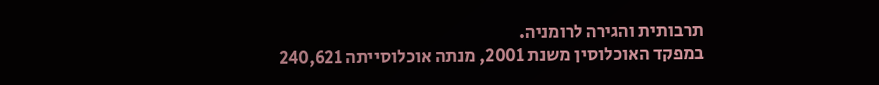תרבותית והגירה לרומניה.
במפקד האוכלוסין משנת 2001, מנתה אוכלוסייתה 240,621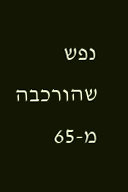נפש שהורכבה מ-65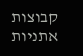קבוצות אתניות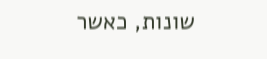שונות, כאשר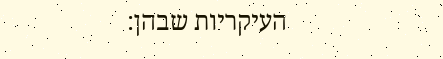העיקריות שבהן: